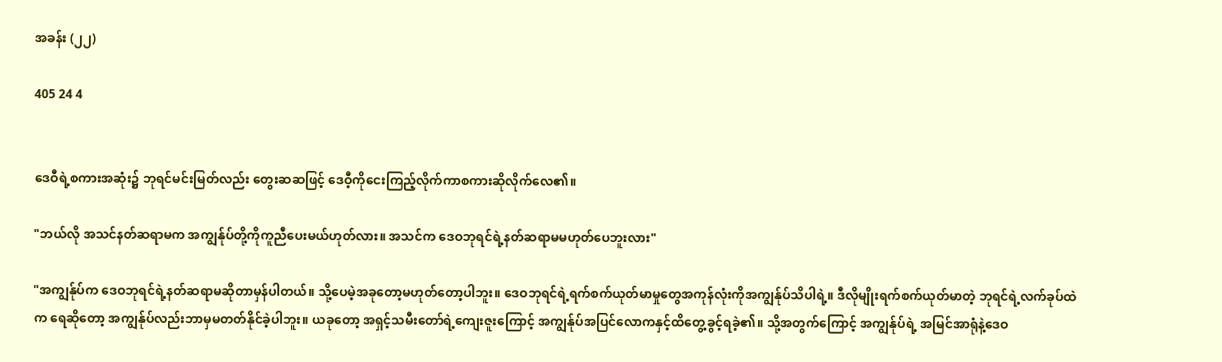အခန်း (၂၂)

405 24 4


ဒေဝီရဲ့စကားအဆုံး၌ ဘုရင်မင်းမြတ်လည်း တွေးဆဆဖြင့် ဒေဝီ့ကိုငေးကြည့်လိုက်ကာစကားဆိုလိုက်လေ၏။

"ဘယ်လို အသင်နတ်ဆရာမက အကျွန်ုပ်တို့ကိုကူညီပေးမယ်ဟုတ်လား။ အသင်က ဒေဝဘုရင်ရဲ့နတ်ဆရာမမဟုတ်ပေဘူးလား"

"အကျွန်ုပ်က ဒေဝဘုရင်ရဲ့နတ်ဆရာမဆိုတာမှန်ပါတယ်။ သို့ပေမဲ့အခုတော့မဟုတ်တော့ပါဘူး။ ဒေဝဘုရင်ရဲ့ရက်စက်ယုတ်မာမှုတွေအကုန်လုံးကိုအကျွန်ုပ်သိပါရဲ့။ ဒီလိုမျိုးရက်စက်ယုတ်မာတဲ့ ဘုရင်ရဲ့လက်ခုပ်ထဲက ရေဆိုတော့ အကျွန်ုပ်လည်းဘာမှမတတ်နိုင်ခဲ့ပါဘူး။ ယခုတော့ အရှင့်သမီးတော်ရဲ့ကျေးဇူးကြောင့် အကျွန်ုပ်အပြင်လောကနှင့်ထိတွေ့ခွင့်ရခဲ့၏။ သို့အတွက်ကြောင့် အကျွန်ုပ်ရဲ့ အမြင်အာရုံနဲ့ဒေဝ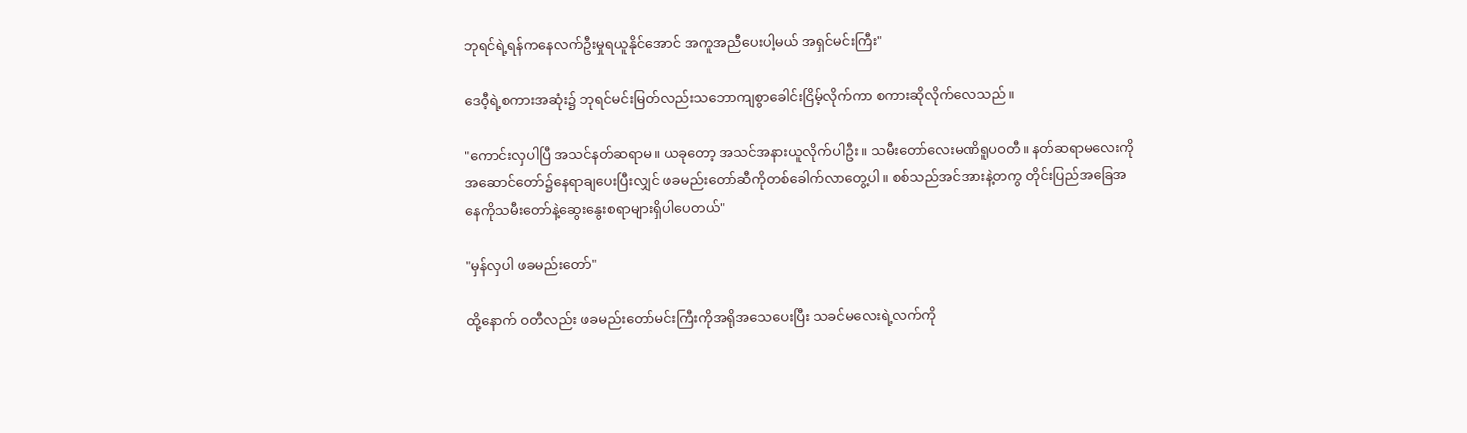ဘုရင်ရဲ့ရန်ကနေလက်ဦးမှုရယူနိုင်အောင် အကူအညီပေးပါ့မယ် အရှင်မင်းကြီး"

ဒေဝီ့ရဲ့စကားအဆုံး၌ ဘုရင်မင်းမြတ်လည်းသဘောကျစွာခေါင်းငြိမ့်လိုက်ကာ စကားဆိုလိုက်လေသည်။

"ကောင်းလှပါပြီ အသင်နတ်ဆရာမ။ ယခုတော့ အသင်အနားယူလိုက်ပါဦး။ သမီးတော်လေးမဏိရူပဝတီ။ နတ်ဆရာမလေးကို အဆောင်တော်၌နေရာချပေးပြီးလျှင် ဖခမည်းတော်ဆီကိုတစ်ခေါက်လာတွေ့ပါ။ စစ်သည်အင်အားနဲ့တကွ တိုင်းပြည်အခြေအနေကိုသမီးတော်နဲ့ဆွေးနွေးစရာများရှိပါပေတယ်"

"မှန်လှပါ ဖခမည်းတော်"

ထို့နောက် ဝတီလည်း ဖခမည်းတော်မင်းကြီးကိုအရိုအသေပေးပြီး သခင်မလေးရဲ့လက်ကို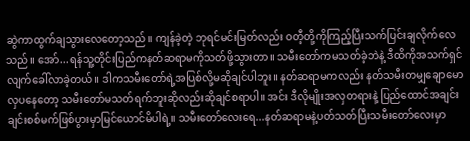ဆွဲကာထွက်ချသွားလေတော့သည်။ ကျန်ခဲ့တဲ့ ဘုရင်မင်းမြတ်လည်း ဝတီ့တို့ကိုကြည့်ပြီးသက်ပြင်းချလိုက်လေသည်။ အော်...ရန်သူ့တိုင်းပြည်ကနတ်ဆရာမကိုသတ်ဖို့သွားတာ။ သမီးတော်ကမသတ်ခဲ့ဘဲနဲ့ ဒီထိကိုအသက်ရှင်လျက်ခေါ်လာခဲ့တယ်။ ဒါကသမီးတော်ရဲ့အပြစ်လို့မဆိုချင်ပါဘူး။ နတ်ဆရာမကလည်း နတ်သမီးတမျှချောမောလှပနေတော့ သမီးတော်မသတ်ရက်ဘူးဆိုလည်းဆိုချင်စရာပါ။ အင်း ဒီလိုမျိုးအလှတရားနဲ့ ပြည်ထောင်အချင်းချင်းစစ်မက်ဖြစ်ပွားမှာမြင်ယောင်မိပါရဲ့။ သမီးတော်လေးရေ...နတ်ဆရာမနဲ့ပတ်သတ်ပြီးသမီးတော်လေးမှာ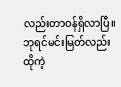လည်းတာဝန်ရှိလာပြီ။ ဘုရင်မင်းမြတ်လည်း ထိုကဲ့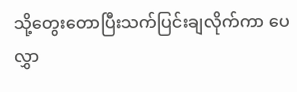သို့တွေးတောပြီးသက်ပြင်းချလိုက်ကာ ပေလွှာ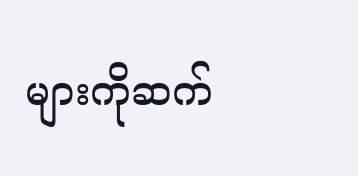များကိုဆက်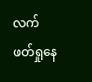လက်ဖတ်ရှုနေ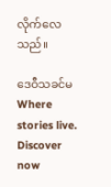လိုက်လေသည်။

ဒေဝီသခင်မWhere stories live. Discover now